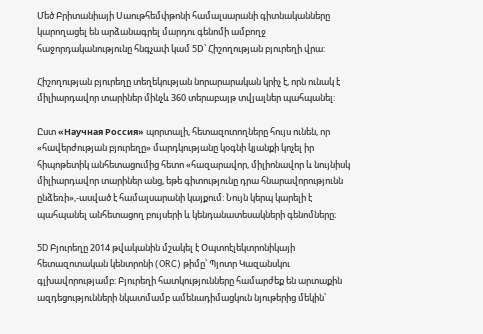Մեծ Բրիտանիայի Սաութհեմփթոնի համալսարանի գիտնականները կարողացել են արձանագրել մարդու գենոմի ամբողջ հաջորդականությունը հնգչափ կամ 5D՝ Հիշողության բյուրեղի վրա:

Հիշողության բյուրեղը տեղեկության նորարարական կրիչ է, որն ունակ է միլիարդավոր տարիներ մինչև 360 տերաբայթ տվյալներ պահպանել:

Ըստ «Научная Россия» պորտալի, հետազոտողները հույս ունեն, որ «հավերժության բյուրեղը» մարդկությանը կօգնի կյանքի կոչել իր հիպոթետիկ անհետացումից հետո «հազարավոր, միլիոնավոր և նույնիսկ միլիարդավոր տարիներ անց, եթե գիտությունը դրա հնարավորությունն ընձեռի»,-ասված է համալսարանի կայքում: Նույն կերպ կարելի է պահպանել անհետացող բույսերի և կենդանատեսակների գենոմները։

5D Բյուրեղը 2014 թվականին մշակել է Օպտոէլեկտրոնիկայի հետազոտական կենտրոնի (ORC) թիմը՝ Պյոտր Կազանսկու գլխավորությամբ: Բյուրեղի հատկությունները համարժեք են արտաքին ազդեցությունների նկատմամբ ամենադիմացկուն նյութերից մեկին՝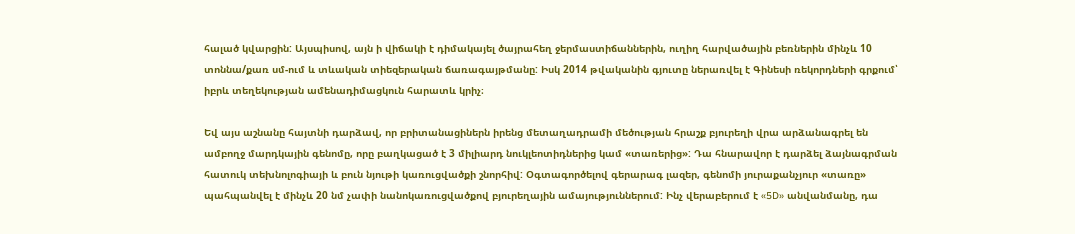հալած կվարցին: Այսպիսով, այն ի վիճակի է դիմակայել ծայրահեղ ջերմաստիճաններին, ուղիղ հարվածային բեռներին մինչև 10 տոննա/քառ սմ-ում և տևական տիեզերական ճառագայթմանը: Իսկ 2014 թվականին գյուտը ներառվել է Գինեսի ռեկորդների գրքում՝ իբրև տեղեկության ամենադիմացկուն հարատև կրիչ։

Եվ այս աշնանը հայտնի դարձավ, որ բրիտանացիներն իրենց մետաղադրամի մեծության հրաշք բյուրեղի վրա արձանագրել են ամբողջ մարդկային գենոմը, որը բաղկացած է 3 միլիարդ նուկլեոտիդներից կամ «տառերից»: Դա հնարավոր է դարձել ձայնագրման հատուկ տեխնոլոգիայի և բուն նյութի կառուցվածքի շնորհիվ: Օգտագործելով գերարագ լազեր, գենոմի յուրաքանչյուր «տառը» պահպանվել է մինչև 20 նմ չափի նանոկառուցվածքով բյուրեղային ամայություններում: Ինչ վերաբերում է «5D» անվանմանը, դա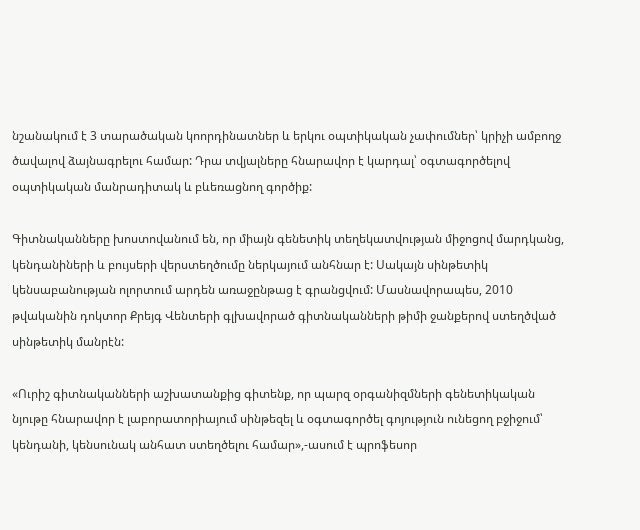նշանակում է 3 տարածական կոորդինատներ և երկու օպտիկական չափումներ՝ կրիչի ամբողջ ծավալով ձայնագրելու համար: Դրա տվյալները հնարավոր է կարդալ՝ օգտագործելով օպտիկական մանրադիտակ և բևեռացնող գործիք:

Գիտնականները խոստովանում են, որ միայն գենետիկ տեղեկատվության միջոցով մարդկանց, կենդանիների և բույսերի վերստեղծումը ներկայում անհնար է: Սակայն սինթետիկ կենսաբանության ոլորտում արդեն առաջընթաց է գրանցվում: Մասնավորապես, 2010 թվականին դոկտոր Քրեյգ Վենտերի գլխավորած գիտնականների թիմի ջանքերով ստեղծված սինթետիկ մանրէն:

«Ուրիշ գիտնականների աշխատանքից գիտենք, որ պարզ օրգանիզմների գենետիկական նյութը հնարավոր է լաբորատորիայում սինթեզել և օգտագործել գոյություն ունեցող բջիջում՝ կենդանի, կենսունակ անհատ ստեղծելու համար»,-ասում է պրոֆեսոր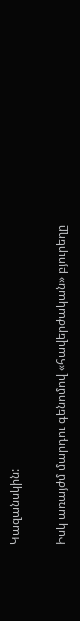Կազանսկին:

Իսկ առայժմ մարդու գենոմով «հավերժական» բյուրեղը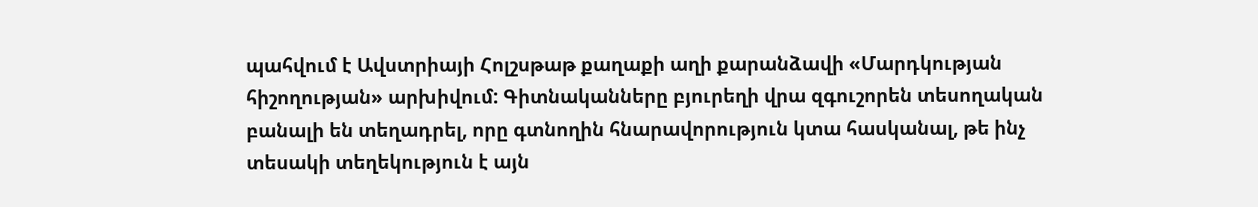պահվում է Ավստրիայի Հոլշսթաթ քաղաքի աղի քարանձավի «Մարդկության հիշողության» արխիվում: Գիտնականները բյուրեղի վրա զգուշորեն տեսողական բանալի են տեղադրել, որը գտնողին հնարավորություն կտա հասկանալ, թե ինչ տեսակի տեղեկություն է այն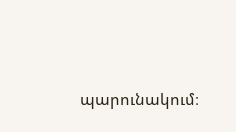պարունակում։